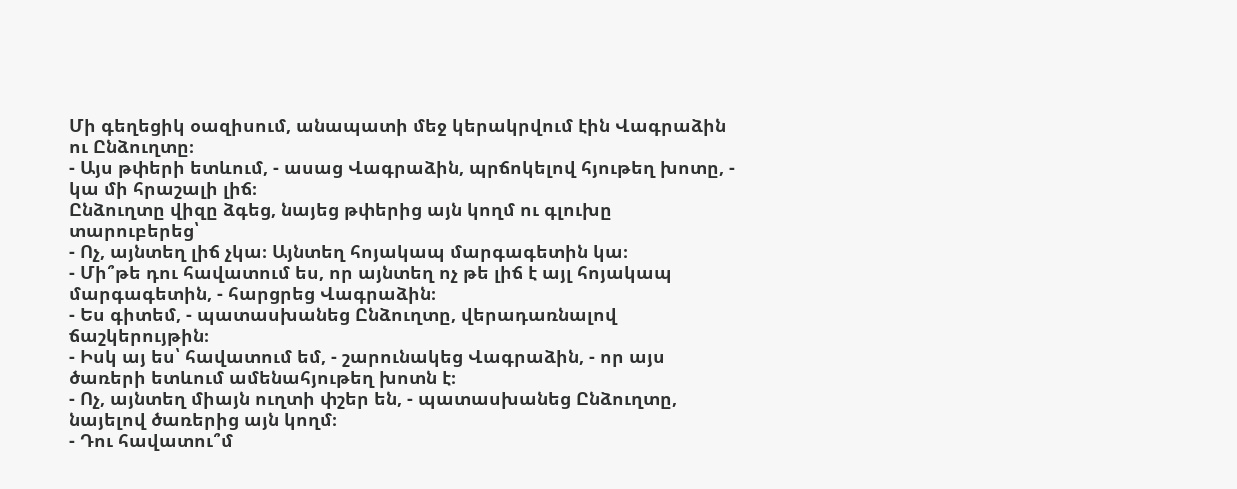Մի գեղեցիկ օազիսում, անապատի մեջ կերակրվում էին Վագրաձին ու Ընձուղտը։
- Այս թփերի ետևում, - ասաց Վագրաձին, պրճոկելով հյութեղ խոտը, - կա մի հրաշալի լիճ։
Ընձուղտը վիզը ձգեց, նայեց թփերից այն կողմ ու գլուխը տարուբերեց՝
- Ոչ, այնտեղ լիճ չկա։ Այնտեղ հոյակապ մարգագետին կա։
- Մի՞թե դու հավատում ես, որ այնտեղ ոչ թե լիճ է այլ հոյակապ մարգագետին, - հարցրեց Վագրաձին։
- Ես գիտեմ, - պատասխանեց Ընձուղտը, վերադառնալով ճաշկերույթին։
- Իսկ այ ես՝ հավատում եմ, - շարունակեց Վագրաձին, - որ այս ծառերի ետևում ամենահյութեղ խոտն է։
- Ոչ, այնտեղ միայն ուղտի փշեր են, - պատասխանեց Ընձուղտը, նայելով ծառերից այն կողմ։
- Դու հավատու՞մ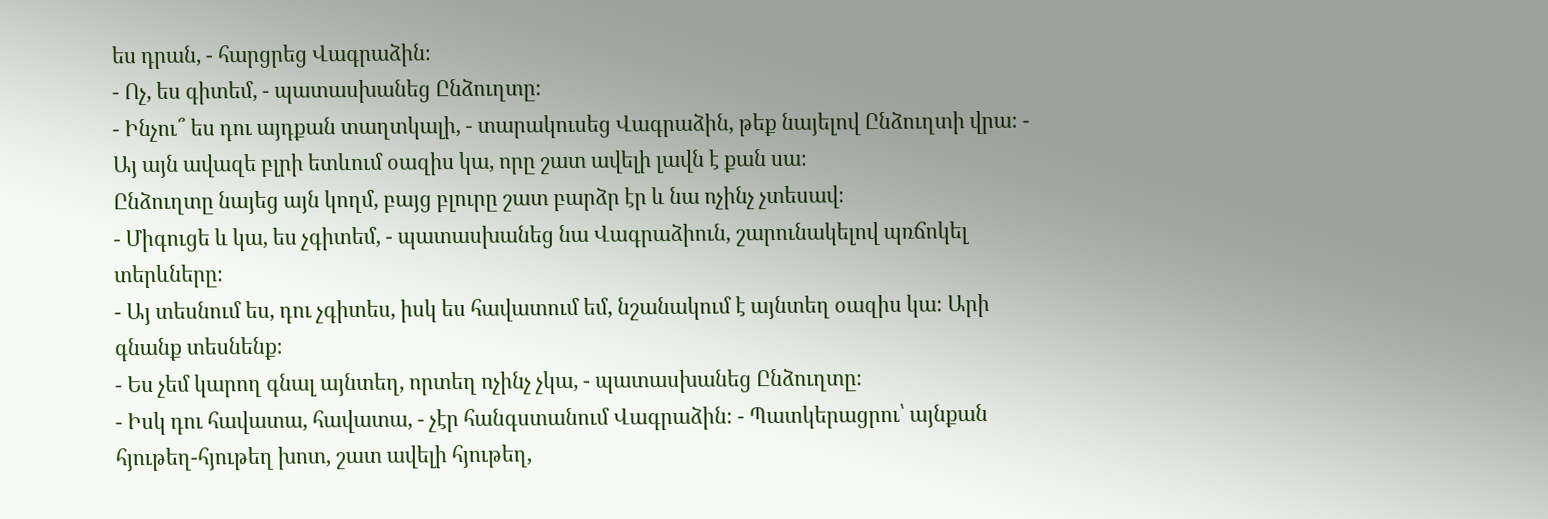ես դրան, - հարցրեց Վագրաձին։
- Ոչ, ես գիտեմ, - պատասխանեց Ընձուղտը։
- Ինչու՞ ես դու այդքան տաղտկալի, - տարակուսեց Վագրաձին, թեք նայելով Ընձուղտի վրա։ - Այ այն ավազե բլրի ետևում օազիս կա, որը շատ ավելի լավն է քան սա։
Ընձուղտը նայեց այն կողմ, բայց բլուրը շատ բարձր էր և նա ոչինչ չտեսավ։
- Միգուցե և կա, ես չգիտեմ, - պատասխանեց նա Վագրաձիուն, շարունակելով պռճոկել տերևները։
- Այ տեսնում ես, դու չգիտես, իսկ ես հավատում եմ, նշանակում է այնտեղ օազիս կա։ Արի գնանք տեսնենք։
- Ես չեմ կարող գնալ այնտեղ, որտեղ ոչինչ չկա, - պատասխանեց Ընձուղտը։
- Իսկ դու հավատա, հավատա, - չէր հանգստանում Վագրաձին։ - Պատկերացրու՝ այնքան հյութեղ-հյութեղ խոտ, շատ ավելի հյութեղ,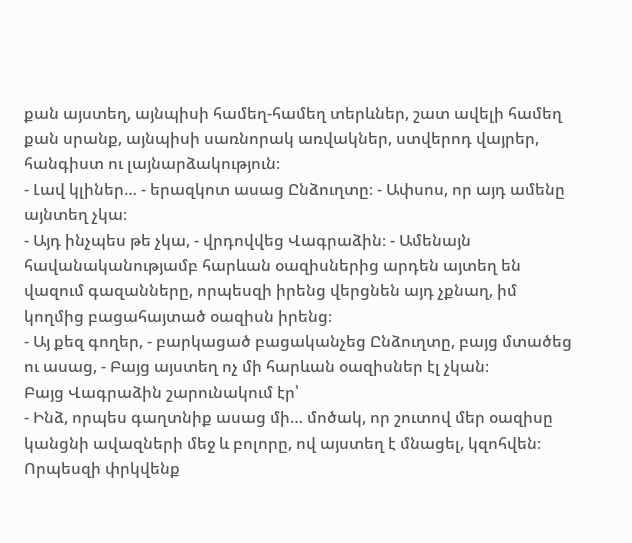քան այստեղ, այնպիսի համեղ-համեղ տերևներ, շատ ավելի համեղ քան սրանք, այնպիսի սառնորակ առվակներ, ստվերոդ վայրեր, հանգիստ ու լայնարձակություն։
- Լավ կլիներ… - երազկոտ ասաց Ընձուղտը։ - Ափսոս, որ այդ ամենը այնտեղ չկա։
- Այդ ինչպես թե չկա, - վրդովվեց Վագրաձին։ - Ամենայն հավանականությամբ հարևան օազիսներից արդեն այտեղ են վազում գազանները, որպեսզի իրենց վերցնեն այդ չքնաղ, իմ կողմից բացահայտած օազիսն իրենց։
- Այ քեզ գողեր, - բարկացած բացականչեց Ընձուղտը, բայց մտածեց ու ասաց, - Բայց այստեղ ոչ մի հարևան օազիսներ էլ չկան։
Բայց Վագրաձին շարունակում էր՝
- Ինձ, որպես գաղտնիք ասաց մի… մոծակ, որ շուտով մեր օազիսը կանցնի ավազների մեջ և բոլորը, ով այստեղ է մնացել, կզոհվեն։ Որպեսզի փրկվենք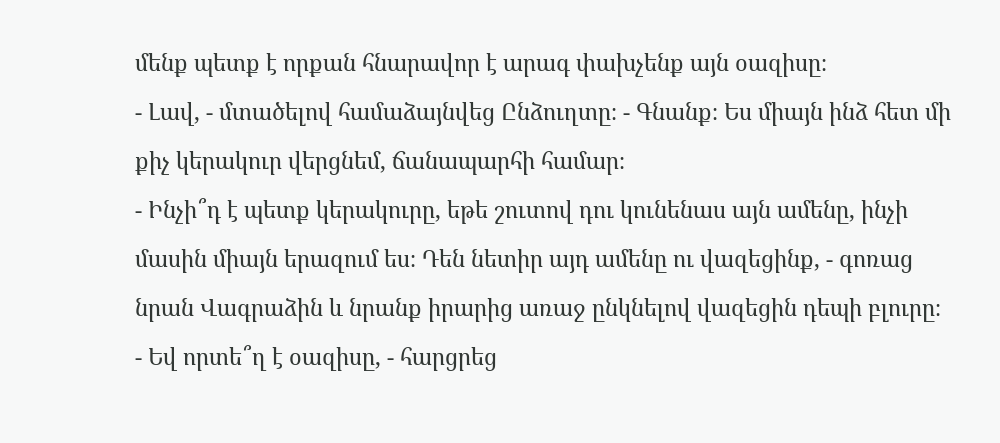մենք պետք է որքան հնարավոր է արագ փախչենք այն օազիսը։
- Լավ, - մտածելով համաձայնվեց Ընձուղտը։ - Գնանք։ Ես միայն ինձ հետ մի քիչ կերակուր վերցնեմ, ճանապարհի համար։
- Ինչի՞դ է պետք կերակուրը, եթե շուտով դու կունենաս այն ամենը, ինչի մասին միայն երազում ես։ Դեն նետիր այդ ամենը ու վազեցինք, - գոռաց նրան Վագրաձին և նրանք իրարից առաջ ընկնելով վազեցին դեպի բլուրը։
- Եվ որտե՞ղ է օազիսը, - հարցրեց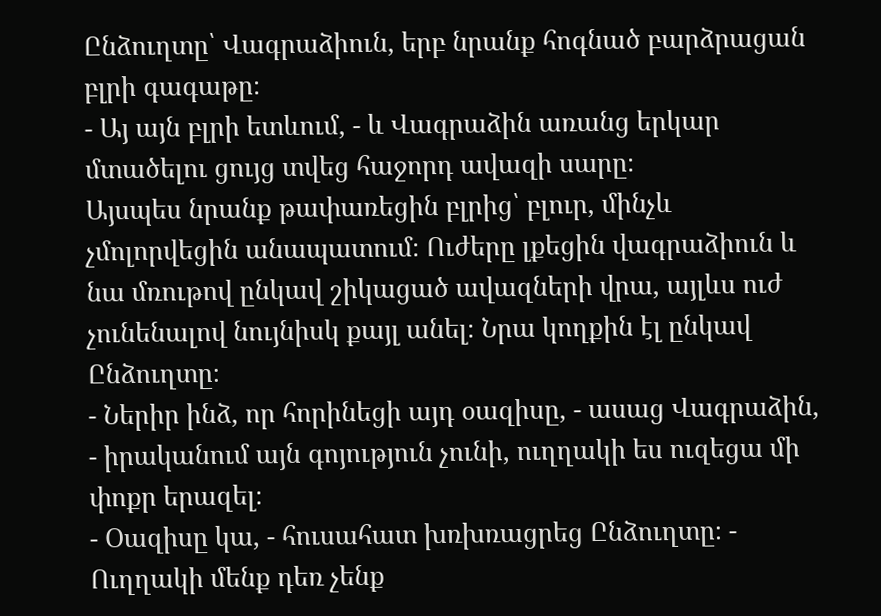Ընձուղտը՝ Վագրաձիուն, երբ նրանք հոգնած բարձրացան բլրի գագաթը։
- Այ այն բլրի ետևում, - և Վագրաձին առանց երկար մտածելու ցույց տվեց հաջորդ ավազի սարը։
Այսպես նրանք թափառեցին բլրից՝ բլուր, մինչև չմոլորվեցին անապատում։ Ուժերը լքեցին վագրաձիուն և նա մռութով ընկավ շիկացած ավազների վրա, այլևս ուժ չունենալով նույնիսկ քայլ անել։ Նրա կողքին էլ ընկավ Ընձուղտը։
- Ներիր ինձ, որ հորինեցի այդ օազիսը, - ասաց Վագրաձին, - իրականում այն գոյություն չունի, ուղղակի ես ուզեցա մի փոքր երազել։
- Օազիսը կա, - հուսահատ խռխռացրեց Ընձուղտը։ - Ուղղակի մենք դեռ չենք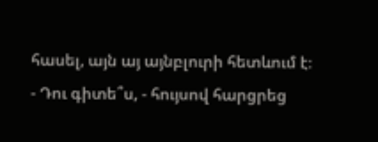հասել, այն այ այնբլուրի հետևում է։
- Դու գիտե՞ս, - հույսով հարցրեց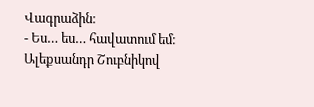Վագրաձին։
- Ես… ես… հավատում եմ։
Ալեքսանդր Շուբնիկով